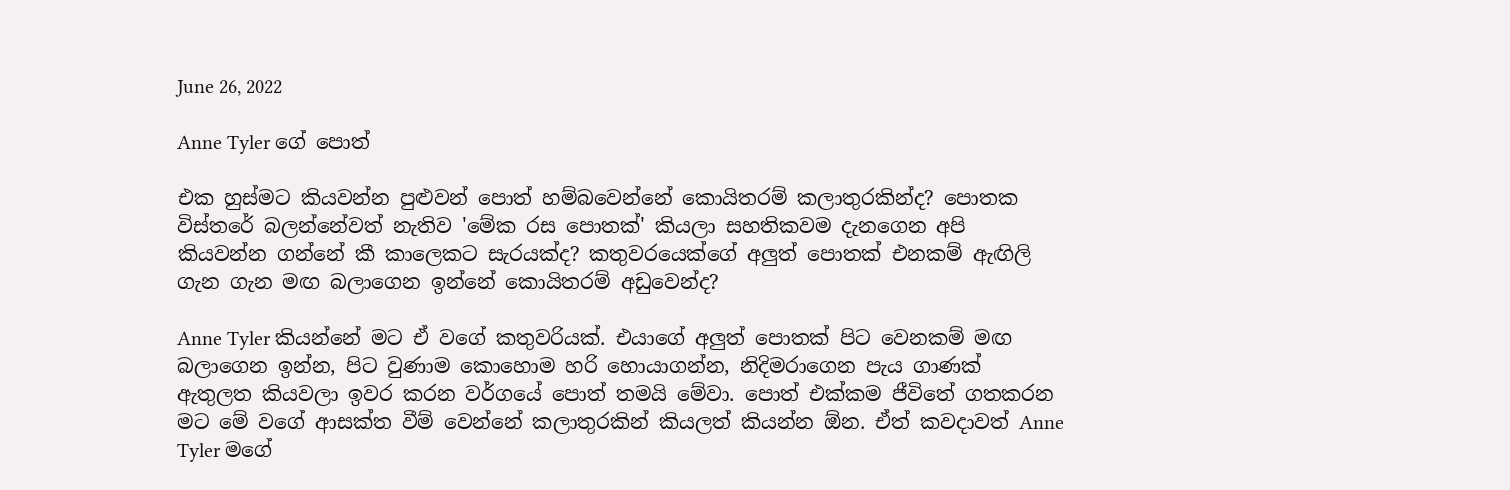June 26, 2022

Anne Tyler ගේ පොත්

එක හුස්මට කියවන්න පුළුවන් පොත් හම්බවෙන්නේ කොයිතරම් කලාතුරකින්ද? පොතක විස්තරේ බලන්නේවත් නැතිව 'මේක රස පොතක්' කියලා සහතිකවම දැනගෙන අපි කියවන්න ගන්නේ කී කාලෙකට සැරයක්ද? කතුවරයෙක්ගේ අලුත් පොතක් එනකම් ඇඟිලි ගැන ගැන මඟ බලාගෙන ඉන්නේ කොයිතරම් අඩුවෙන්ද?

Anne Tyler කියන්නේ මට ඒ වගේ කතුවරියක්. එයාගේ අලුත් පොතක් පිට වෙනකම් මඟ බලාගෙන ඉන්න, පිට වුණාම කොහොම හරි හොයාගන්න, නිදිමරාගෙන පැය ගාණක් ඇතුලත කියවලා ඉවර කරන වර්ගයේ පොත් තමයි මේවා. පොත් එක්කම ජීවිතේ ගතකරන මට මේ වගේ ආසක්ත වීම් වෙන්නේ කලාතුරකින් කියලත් කියන්න ඕන. ඒත් කවදාවත් Anne Tyler මගේ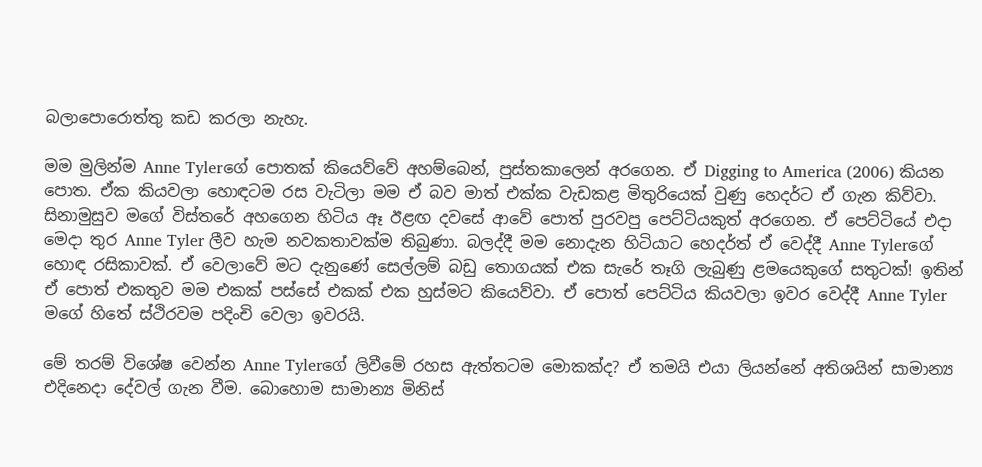බලාපොරොත්තු කඩ කරලා නැහැ.

මම මුලින්ම Anne Tylerගේ පොතක් කියෙව්වේ අහම්බෙන්, පුස්තකාලෙන් අරගෙන. ඒ Digging to America (2006) කියන පොත. ඒක කියවලා හොඳටම රස වැටිලා මම ඒ බව මාත් එක්ක වැඩකළ මිතුරියෙක් වුණු හෙදර්ට ඒ ගැන කිව්වා. සිනාමුසුව මගේ විස්තරේ අහගෙන හිටිය ඈ ඊළඟ දවසේ ආවේ පොත් පුරවපු පෙට්ටියකුත් අරගෙන. ඒ පෙට්ටියේ එදා මෙදා තුර Anne Tyler ලීව හැම නවකතාවක්ම තිබුණා. බලද්දී මම නොදැන හිටියාට හෙදර්ත් ඒ වෙද්දී Anne Tylerගේ හොඳ රසිකාවක්. ඒ වෙලාවේ මට දැනුණේ සෙල්ලම් බඩු තොගයක් එක සැරේ තෑගි ලැබුණු ළමයෙකුගේ සතුටක්! ඉතින් ඒ පොත් එකතුව මම එකක් පස්සේ එකක් එක හුස්මට කියෙව්වා. ඒ පොත් පෙට්ටිය කියවලා ඉවර වෙද්දී Anne Tyler මගේ හිතේ ස්ථිරවම පදිංචි වෙලා ඉවරයි.

මේ තරම් විශේෂ වෙන්න Anne Tylerගේ ලිවීමේ රහස ඇත්තටම මොකක්ද? ඒ තමයි එයා ලියන්නේ අතිශයින් සාමාන්‍ය එදිනෙදා දේවල් ගැන වීම. බොහොම සාමාන්‍ය මිනිස්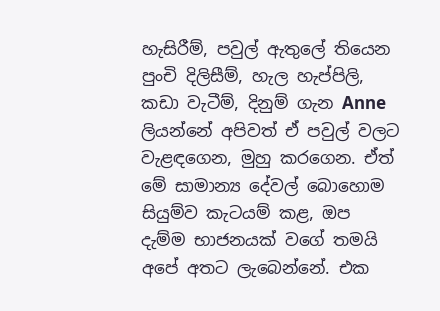හැසිරීම්, පවුල් ඇතුලේ තියෙන පුංචි දිලිසීම්, හැල හැප්පිලි, කඩා වැටීම්, දිනුම් ගැන Anne ලියන්නේ අපිවත් ඒ පවුල් වලට වැළඳගෙන, මුහු කරගෙන. ඒත් මේ සාමාන්‍ය දේවල් බොහොම සියුම්ව කැටයම් කළ, ඔප දැම්ම භාජනයක් වගේ තමයි අපේ අතට ලැබෙන්නේ. එක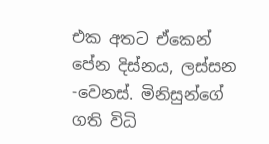එක අතට ඒකෙන් පේන දිස්නය, ලස්සන -වෙනස්. මිනිසුන්ගේ ගති විධි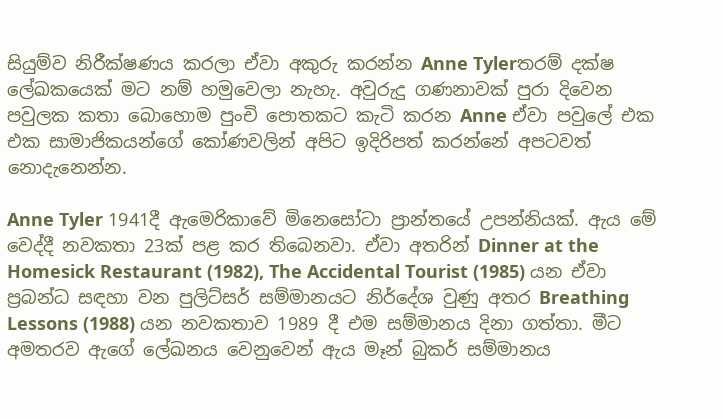සියුම්ව නිරීක්ෂණය කරලා ඒවා අකුරු කරන්න Anne Tylerතරම් දක්ෂ ලේඛකයෙක් මට නම් හමුවෙලා නැහැ. අවුරුදු ගණනාවක් පුරා දිවෙන පවුලක කතා බොහොම පුංචි පොතකට කැටි කරන Anne ඒවා පවුලේ එක එක සාමාජිකයන්ගේ කෝණවලින් අපිට ඉදිරිපත් කරන්නේ අපටවත් නොදැනෙන්න.

Anne Tyler 1941දී ඇමෙරිකාවේ මිනෙසෝටා ප්‍රාන්තයේ උපන්නියක්. ඇය මේ වෙද්දී නවකතා 23ක් පළ කර තිබෙනවා. ඒවා අතරින් Dinner at the Homesick Restaurant (1982), The Accidental Tourist (1985) යන ඒවා ප්‍රබන්ධ සඳහා වන පුලිට්සර් සම්මානයට නිර්දේශ වුණු අතර Breathing Lessons (1988) යන නවකතාව 1989 දී එම සම්මානය දිනා ගත්තා. මීට අමතරව ඇගේ ලේඛනය වෙනුවෙන් ඇය මෑන් බුකර් සම්මානය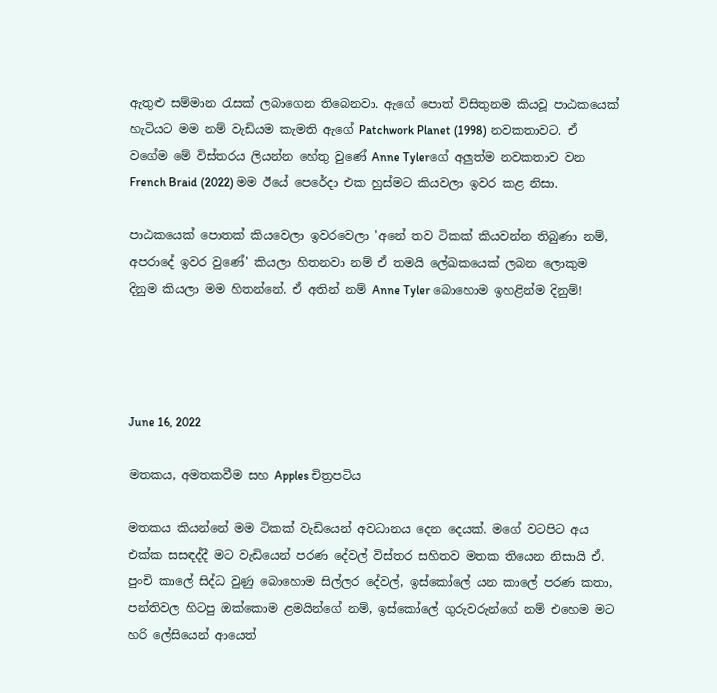ඇතුළු සම්මාන රැසක් ලබාගෙන තිබෙනවා. ඇගේ පොත් විසිතුනම කියවූ පාඨකයෙක් හැටියට මම නම් වැඩියම කැමති ඇගේ Patchwork Planet (1998) නවකතාවට. ඒ වගේම මේ විස්තරය ලියන්න හේතු වුණේ Anne Tylerගේ අලුත්ම නවකතාව වන French Braid (2022) මම ඊයේ පෙරේදා එක හුස්මට කියවලා ඉවර කළ නිසා.

පාඨකයෙක් පොතක් කියවෙලා ඉවරවෙලා 'අනේ තව ටිකක් කියවන්න තිබුණා නම්, අපරාදේ ඉවර වුණේ' කියලා හිතනවා නම් ඒ තමයි ලේඛකයෙක් ලබන ලොකුම දිනුම කියලා මම හිතන්නේ. ඒ අතින් නම් Anne Tyler බොහොම ඉහළින්ම දිනුම්!




June 16, 2022

මතකය, අමතකවීම සහ Apples චිත්‍රපටිය

මතකය කියන්නේ මම ටිකක් වැඩියෙන් අවධානය දෙන දෙයක්. මගේ වටපිට අය එක්ක සසඳද්දී මට වැඩියෙන් පරණ දේවල් විස්තර සහිතව මතක තියෙන නිසායි ඒ. පුංචි කාලේ සිද්ධ වුණු බොහොම සිල්ලර දේවල්, ඉස්කෝලේ යන කාලේ පරණ කතා, පන්තිවල හිටපු ඔක්කොම ළමයින්ගේ නම්, ඉස්කෝලේ ගුරුවරුන්ගේ නම් එහෙම මට හරි ලේසියෙන් ආයෙත්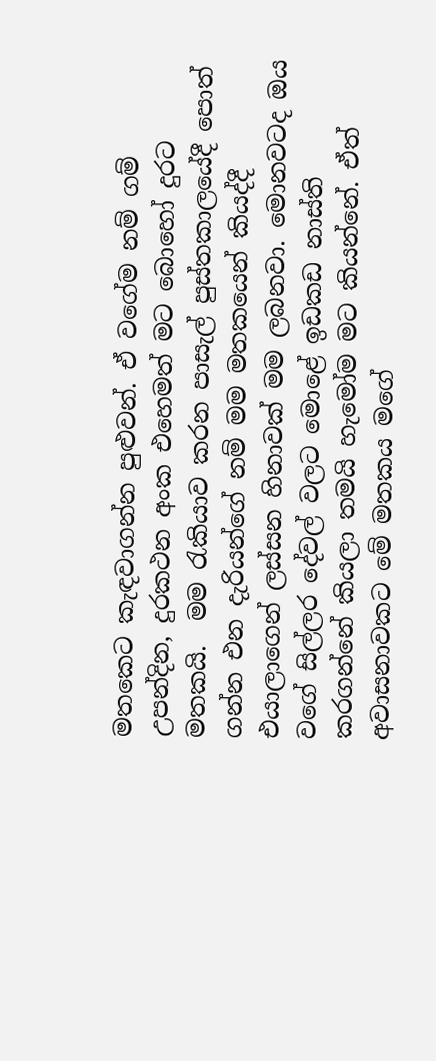මතකෙට කැඳවාගන්න පුළුවන්. ඒ වගේම නම් ගම් උපන්දින, දුරකථන අංක එහෙමත් මට බොහෝ දුරට මතකයි.  මම රැකියාව කරන පාසැල් පුස්තකාලයේදී පොත් ගන්න එන දැරියන්ගේ නම් මම මතකයෙන් කියද්දී එයාලාගෙන් ලස්සන හිනාවක් මම ලබනවා. මොනවටද ඔය වගේ සිල්ලර දේවල් වලට මොළේ ඉඩකඩ නාස්ති කරගන්නේ කියලා තමයි හැමෝම මට කියන්නේ. ඒත් අවාසනාවකට මේ මතකය මගේ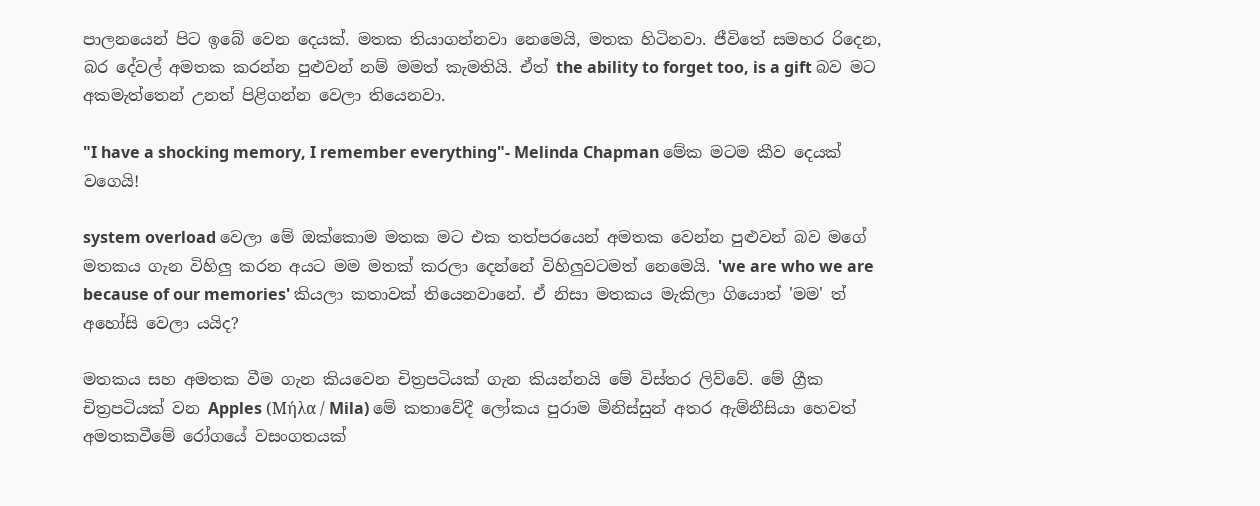පාලනයෙන් පිට ඉබේ වෙන දෙයක්. මතක තියාගන්නවා නෙමෙයි, මතක හිටිනවා. ජීවිතේ සමහර රිදෙන, බර දේවල් අමතක කරන්න පුළුවන් නම් මමත් කැමතියි. ඒත් the ability to forget too, is a gift බව මට අකමැත්තෙන් උනත් පිළිගන්න වෙලා තියෙනවා.

"I have a shocking memory, I remember everything"- Melinda Chapman මේක මටම කීව දෙයක් වගෙයි!

system overload වෙලා මේ ඔක්කොම මතක මට එක තත්පරයෙන් අමතක වෙන්න පුළුවන් බව මගේ මතකය ගැන විහිලු කරන අයට මම මතක් කරලා දෙන්නේ විහිලුවටමත් නෙමෙයි. 'we are who we are because of our memories' කියලා කතාවක් තියෙනවානේ. ඒ නිසා මතකය මැකිලා ගියොත් 'මම' ත් අහෝසි වෙලා යයිද?

මතකය සහ අමතක වීම ගැන කියවෙන චිත්‍රපටියක් ගැන කියන්නයි මේ විස්තර ලිව්වේ. මේ ග්‍රීක චිත්‍රපටියක් වන Apples (Μήλα / Mila) මේ කතාවේදී ලෝකය පුරාම මිනිස්සුන් අතර ඇම්නීසියා හෙවත් අමතකවීමේ රෝගයේ වසංගතයක්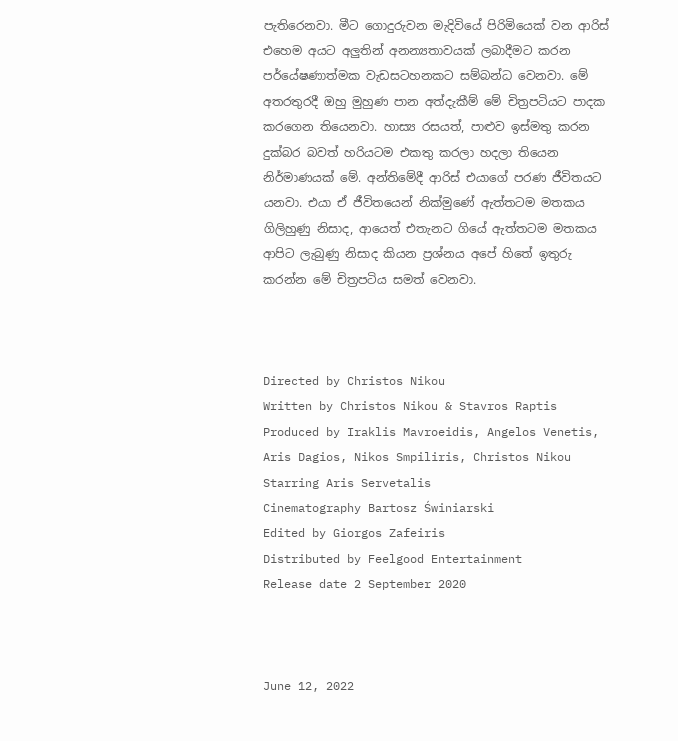පැතිරෙනවා. මීට ගොදුරුවන මැදිවියේ පිරිමියෙක් වන ආරිස් එහෙම අයට අලුතින් අනන්‍යතාවයක් ලබාදීමට කරන පර්යේෂණාත්මක වැඩසටහනකට සම්බන්ධ වෙනවා. මේ අතරතුරදී ඔහු මුහුණ පාන අත්දැකීම් මේ චිත්‍රපටියට පාදක කරගෙන තියෙනවා. හාස්‍ය රසයත්, පාළුව ඉස්මතු කරන දුක්බර බවත් හරියටම එකතු කරලා හදලා තියෙන නිර්මාණයක් මේ. අන්තිමේදී ආරිස් එයාගේ පරණ ජීවිතයට යනවා. එයා ඒ ජීවිතයෙන් නික්මුණේ ඇත්තටම මතකය ගිලිහුණු නිසාද, ආයෙත් එතැනට ගියේ ඇත්තටම මතකය ආපිට ලැබුණු නිසාද කියන ප්‍රශ්නය අපේ හිතේ ඉතුරු කරන්න මේ චිත්‍රපටිය සමත් වෙනවා.



Directed by Christos Nikou
Written by Christos Nikou & Stavros Raptis
Produced by Iraklis Mavroeidis, Angelos Venetis, Aris Dagios, Nikos Smpiliris, Christos Nikou
Starring Aris Servetalis
Cinematography Bartosz Świniarski
Edited by Giorgos Zafeiris
Distributed by Feelgood Entertainment
Release date 2 September 2020



June 12, 2022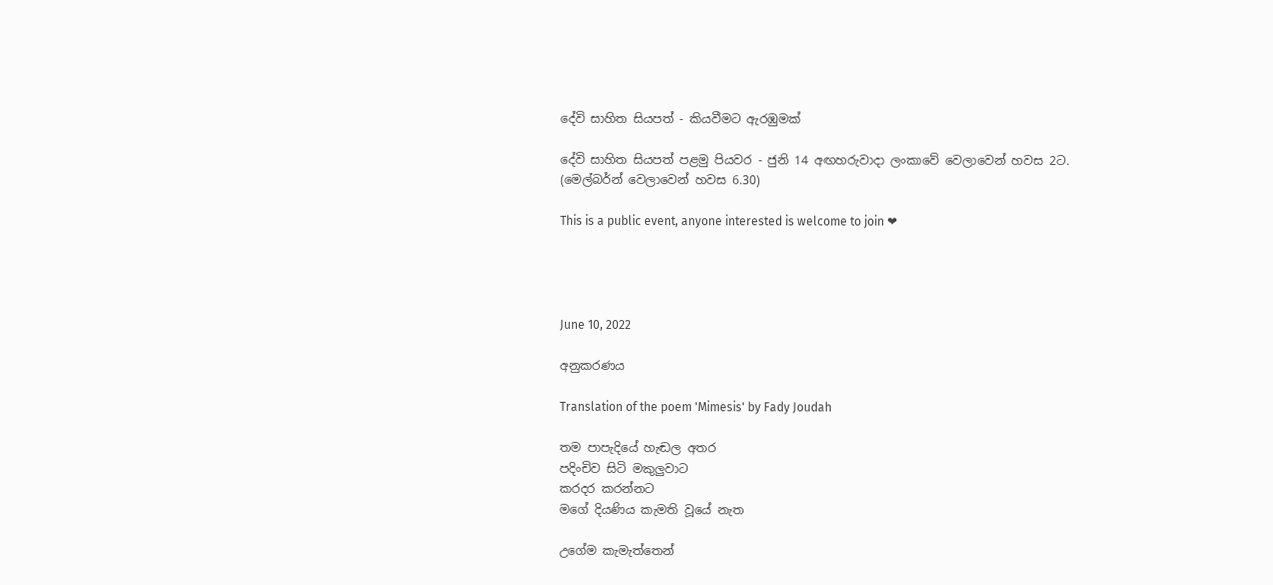දේවි සාහිත සියපත් - කියවීමට ඇරඹුමක්

දේවි සාහිත සියපත් පළමු පියවර - ජුනි 14 අඟහරුවාදා ලංකාවේ වෙලාවෙන් හවස 2ට. (මෙල්බර්න් වෙලාවෙන් හවස 6.30)

This is a public event, anyone interested is welcome to join ❤




June 10, 2022

අනුකරණය

Translation of the poem 'Mimesis' by Fady Joudah

තම පාපැදියේ හැඬල අතර
පදිංචිව සිටි මකුලුවාට
කරදර කරන්නට
මගේ දියණිය කැමති වූයේ නැත

උගේම කැමැත්තෙන්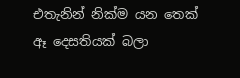එතැනින් නික්ම යන තෙක්
ඈ දෙසතියක් බලා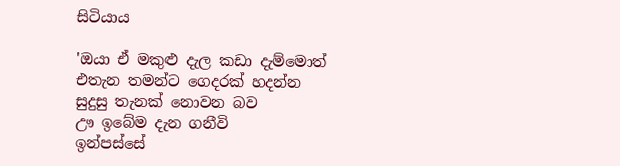සිටියාය

'ඔයා ඒ මකුළු දැල කඩා දැම්මොත්
එතැන තමන්ට ගෙදරක් හදන්න
සුදුසු තැනක් නොවන බව
ඌ ඉබේම දැන ගනීවි
ඉන්පස්සේ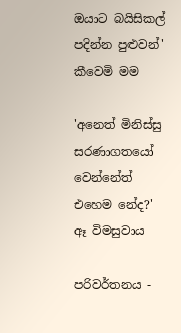ඔයාට බයිසිකල් පදින්න පුළුවන්'
කීවෙමි මම

'අනෙත් මිනිස්සු සරණාගතයෝ වෙන්නේත්
එහෙම නේද?'
ඈ විමසුවාය

පරිවර්තනය -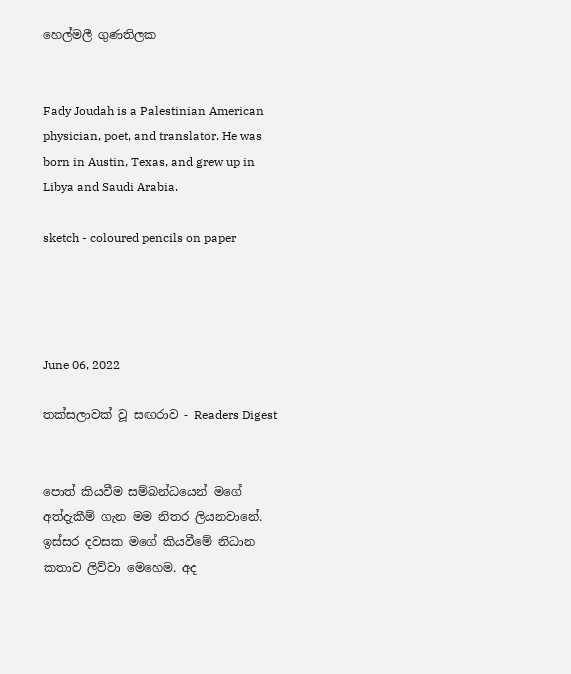හෙල්මලී ගුණතිලක


Fady Joudah is a Palestinian American physician, poet, and translator. He was born in Austin, Texas, and grew up in Libya and Saudi Arabia.

sketch - coloured pencils on paper




June 06, 2022

තක්සලාවක් වූ සඟරාව - Readers Digest


පොත් කියවීම සම්බන්ධයෙන් මගේ අත්දැකීම් ගැන මම නිතර ලියනවානේ. ඉස්සර දවසක මගේ කියවීමේ නිධාන කතාව ලිව්වා මෙහෙම. අද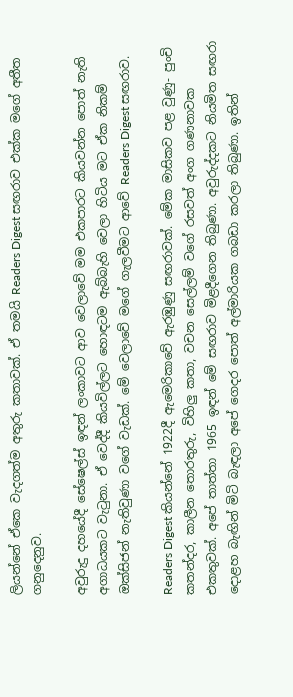ලියන්නේ ඒකෙ වැදගත්ම අතුරු කතාවක්. ඒ තමයි Readers Digest සඟරාව එක්ක මගේ අතීත ගනුදෙනුව.

අවුරුදු දහයේදී සේෂෙල්ස් ඉඳන් ලංකාවට ආව වෙලාවේ මම එකපාරට කියවන්න පොත් නැති අගාධයකට වැටුනා. ඒ වෙද්දී කියවිල්ලට හොඳටම ඇබ්බැහි වෙලා හිටිය මට ඒක නිකම් ඔක්සිජන් නැතිවුණා වගේ වැඩක්. මේ වෙලාවේ මගේ ගැලවීමට ආවේ Readers Digest සඟරාව.

Readers Digest කියන්නේ 1922දී ඇමෙරිකාවේ ඇරඹුණු සඟරාවක්. මේක මාසිකව පළ වුණු- පුංචි කතන්දර, කාලීන තොරතුරු, විහිලු කතා, වචන සෙල්ලම් වගේ රසවත් අංග ගණනාවක එකතුවක්. අපේ තාත්තා 1965 ඉඳන් මේ සඟරාව මිළදීගෙන තිබුණා. අවුරුද්දකට නියමිත සඟරා දොළහ බැඟින් මිටි බැඳලා අපේ ගෙදර පොත් අල්මාරියක ගබඩා කරලා තිබුණා. ඉතින්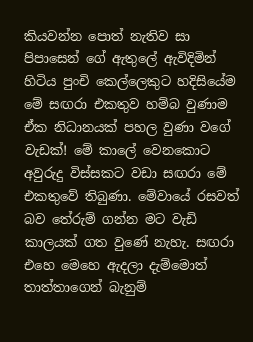කියවන්න පොත් නැතිව සා පිපාසෙන් ගේ ඇතුලේ ඇවිදිමින් හිටිය පුංචි කෙල්ලෙකුට හදිසියේම මේ සඟරා එකතුව හම්බ වුණාම ඒක නිධානයක් පහල වුණා වගේ වැඩක්! මේ කාලේ වෙනකොට අවුරුදු විස්සකට වඩා සඟරා මේ එකතුවේ තිබුණා. මේවායේ රසවත් බව තේරුම් ගන්න මට වැඩි කාලයක් ගත වුණේ නැහැ. සඟරා එහෙ මෙහෙ ඇදලා දැම්මොත් තාත්තාගෙන් බැනුම්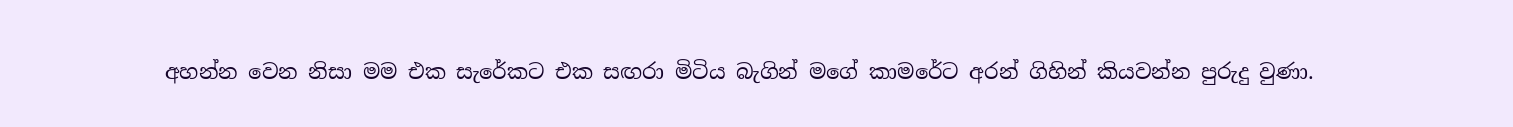අහන්න වෙන නිසා මම එක සැරේකට එක සඟරා මිටිය බැගින් මගේ කාමරේට අරන් ගිහින් කියවන්න පුරුදු වුණා.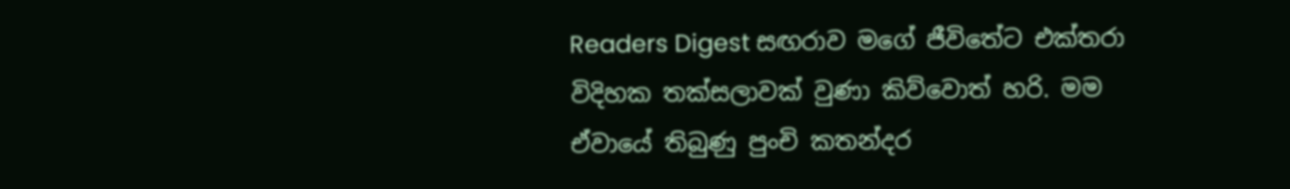Readers Digest සඟරාව මගේ ජීවිතේට එක්තරා විදිහක තක්සලාවක් වුණා කිව්වොත් හරි. මම ඒවායේ තිබුණු පුංචි කතන්දර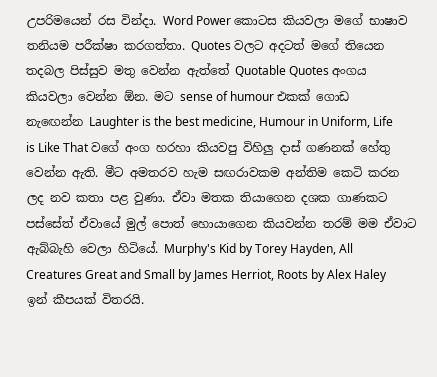උපරිමයෙන් රස වින්දා. Word Power කොටස කියවලා මගේ භාෂාව තනියම පරීක්ෂා කරගත්තා. Quotes වලට අදටත් මගේ තියෙන තදබල පිස්සුව මතු වෙන්න ඇත්තේ Quotable Quotes අංගය කියවලා වෙන්න ඕන. මට sense of humour එකක් ගොඩ නැඟෙන්න Laughter is the best medicine, Humour in Uniform, Life is Like That වගේ අංග හරහා කියවපු විහිලු දාස් ගණනක් හේතු වෙන්න ඇති. මීට අමතරව හැම සඟරාවකම අන්තිම කෙටි කරන ලද නව කතා පළ වුණා. ඒවා මතක තියාගෙන දශක ගාණකට පස්සේත් ඒවායේ මුල් පොත් හොයාගෙන කියවන්න තරම් මම ඒවාට ඇබ්බැහි වෙලා හිටියේ. Murphy's Kid by Torey Hayden, All Creatures Great and Small by James Herriot, Roots by Alex Haley ඉන් කීපයක් විතරයි.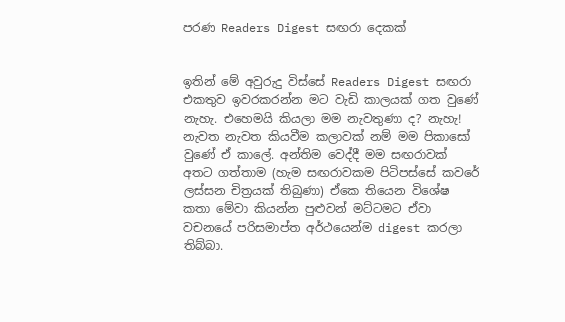පරණ Readers Digest සඟරා දෙකක්


ඉතින් මේ අවුරුදු විස්සේ Readers Digest සඟරා එකතුව ඉවරකරන්න මට වැඩි කාලයක් ගත වුණේ නැහැ. එහෙමයි කියලා මම නැවතුණා ද? නැහැ! නැවත නැවත කියවීම කලාවක් නම් මම පිකාසෝ වුණේ ඒ කාලේ. අන්තිම වෙද්දී මම සඟරාවක් අතට ගත්තාම (හැම සඟරාවකම පිටිපස්සේ කවරේ ලස්සන චිත්‍රයක් තිබුණා) ඒකෙ තියෙන විශේෂ කතා මේවා කියන්න පුළුවන් මට්ටමට ඒවා වචනයේ පරිසමාප්ත අර්ථයෙන්ම digest කරලා තිබ්බා.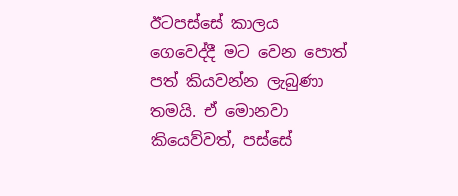ඊටපස්සේ කාලය ගෙවෙද්දී මට වෙන පොත් පත් කියවන්න ලැබුණා තමයි. ඒ මොනවා කියෙව්වත්, පස්සේ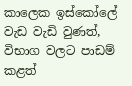කාලෙක ඉස්කෝලේ වැඩ වැඩි වුණත්, විභාග වලට පාඩම් කළත්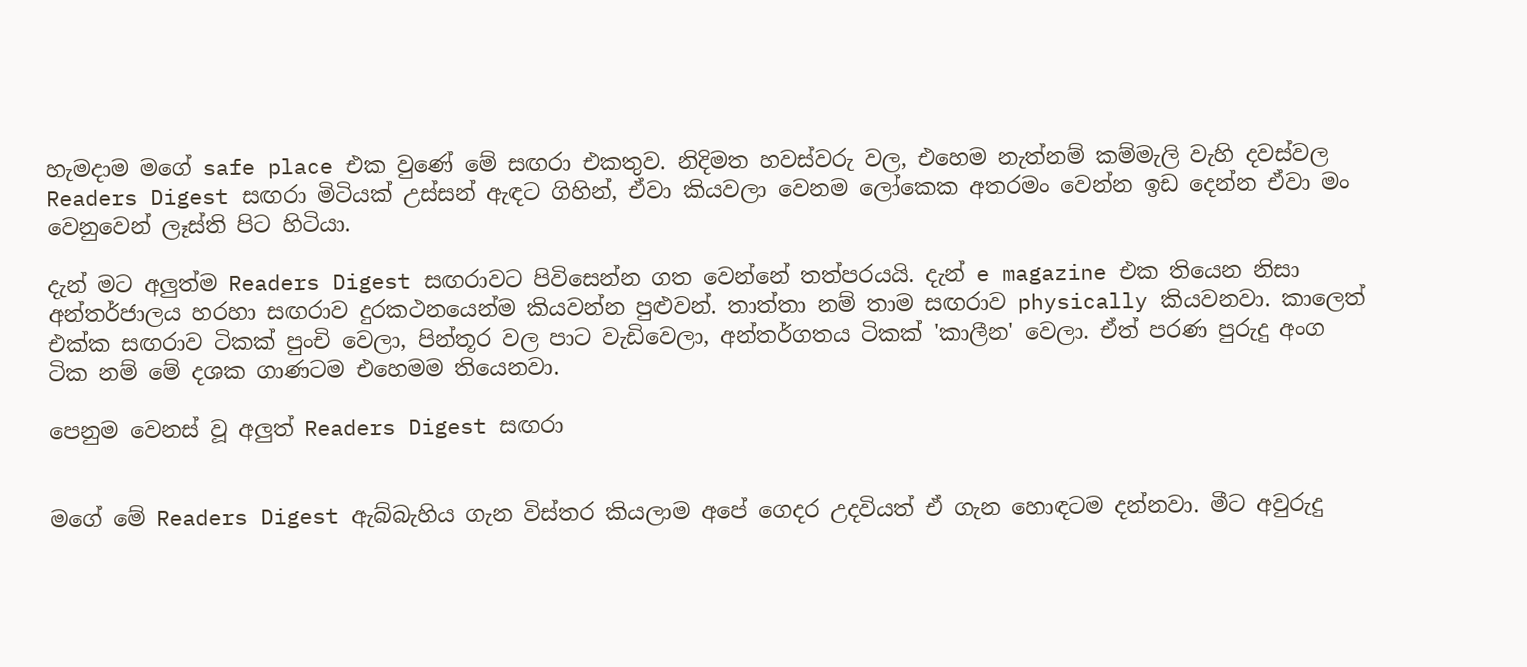හැමදාම මගේ safe place එක වුණේ මේ සඟරා එකතුව. නිදිමත හවස්වරු වල, එහෙම නැත්නම් කම්මැලි වැහි දවස්වල Readers Digest සඟරා මිටියක් උස්සන් ඇඳට ගිහින්, ඒවා කියවලා වෙනම ලෝකෙක අතරමං වෙන්න ඉඩ දෙන්න ඒවා මං වෙනුවෙන් ලෑස්ති පිට හිටියා.

දැන් මට අලුත්ම Readers Digest සඟරාවට පිවිසෙන්න ගත වෙන්නේ තත්පරයයි. දැන් e magazine එක තියෙන නිසා අන්තර්ජාලය හරහා සඟරාව දුරකථනයෙන්ම කියවන්න පුළුවන්. තාත්තා නම් තාම සඟරාව physically කියවනවා. කාලෙත් එක්ක සඟරාව ටිකක් පුංචි වෙලා, පින්තූර වල පාට වැඩිවෙලා, අන්තර්ගතය ටිකක් 'කාලීන' වෙලා. ඒත් පරණ පුරුදු අංග ටික නම් මේ දශක ගාණටම එහෙමම තියෙනවා.

පෙනුම වෙනස් වූ අලුත් Readers Digest සඟරා


මගේ මේ Readers Digest ඇබ්බැහිය ගැන විස්තර කියලාම අපේ ගෙදර උදවියත් ඒ ගැන හොඳටම දන්නවා. මීට අවුරුදු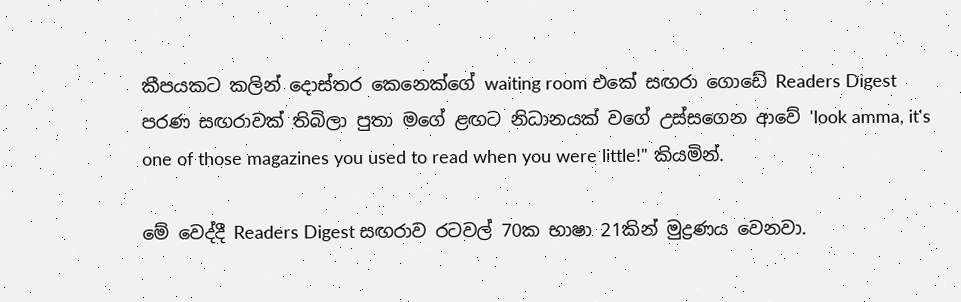කීපයකට කලින් දොස්තර කෙනෙක්ගේ waiting room එකේ සඟරා ගොඩේ Readers Digest පරණ සඟරාවක් තිබිලා පුතා මගේ ළඟට නිධානයක් වගේ උස්සගෙන ආවේ 'look amma, it's one of those magazines you used to read when you were little!" කියමින්.

මේ වෙද්දී Readers Digest සඟරාව රටවල් 70ක භාෂා 21කින් මුද්‍රණය වෙනවා.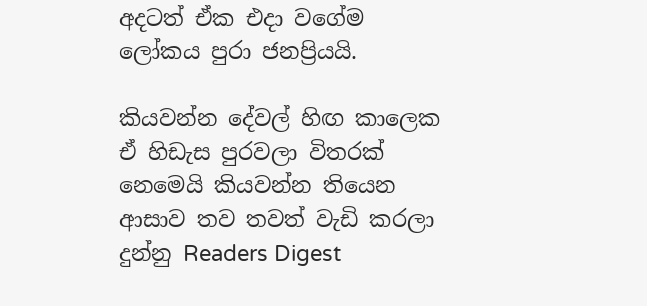අදටත් ඒක එදා වගේම ලෝකය පුරා ජනප්‍රියයි.

කියවන්න දේවල් හිඟ කාලෙක ඒ හිඩැස පුරවලා විතරක් නෙමෙයි කියවන්න තියෙන ආසාව තව තවත් වැඩි කරලා දුන්නු Readers Digest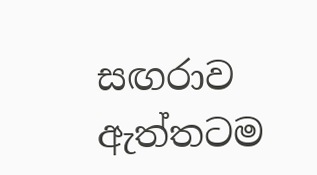සඟරාව ඇත්තටම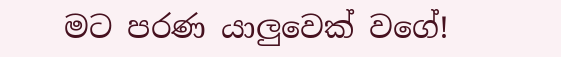මට පරණ යාලුවෙක් වගේ!